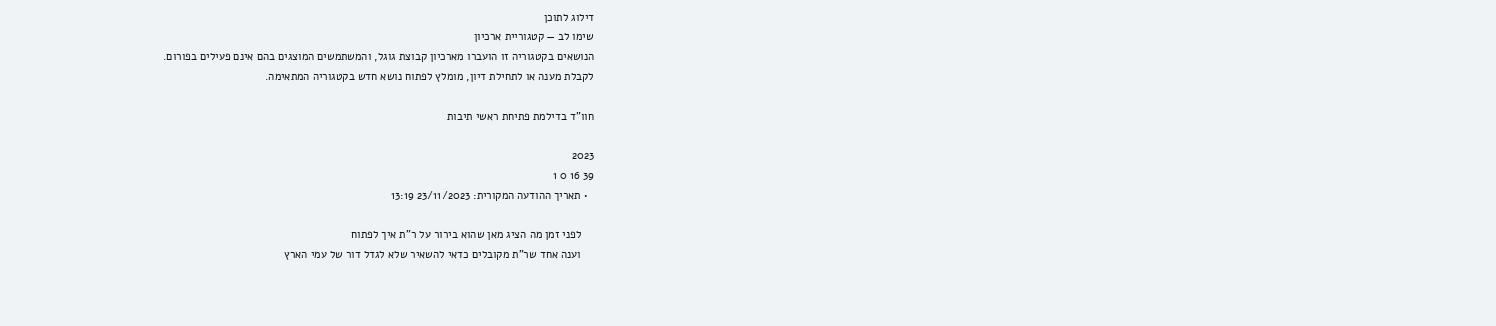דילוג לתוכן
שימו לב — קטגוריית ארכיון
הנושאים בקטגוריה זו הועברו מארכיון קבוצת גוגל, והמשתמשים המוצגים בהם אינם פעילים בפורום.
לקבלת מענה או לתחילת דיון, מומלץ לפתוח נושא חדש בקטגוריה המתאימה.

חוו"ד בדילמת פתיחת ראשי תיבות

2023
39 16 0 1
  • תאריך ההודעה המקורית: 23/11/2023 13:19

    לפני זמן מה הציג מאן שהוא בירור על ר"ת איך לפתוח
    וענה אחד שר"ת מקובלים כדאי להשאיר שלא לגדל דור של עמי הארץ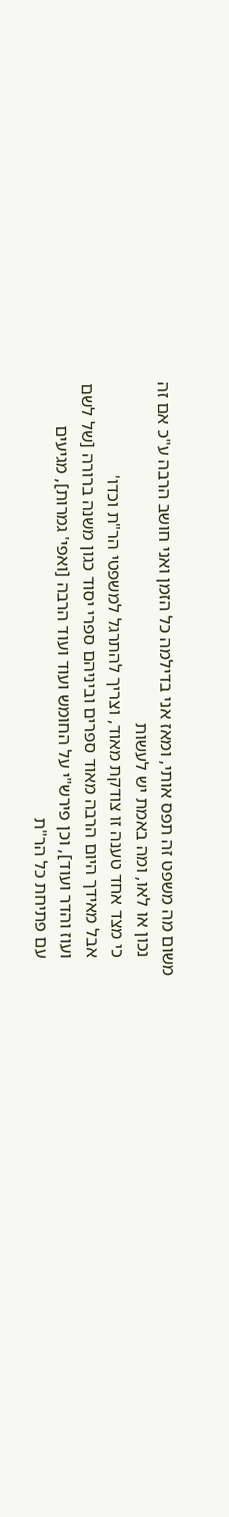משום מה משפט זה תפס אותי, ומאז אני בדילמה כל הזמן ואני חושב הרבה ע"כ אם זה
    נכון או לאו, ומה באמת יש לעשות
    כי מצד אחד טענה זו צודקת מאוד, וצריך להתרגל למשפטי הר"ת וכדו'
    אבל מאידך היום הרבה מאוד ספרים וביניהם ספרי יסוד כגון משנה ברורה [של לשם
    ועוז והדר ועוד], וכן פירש"י על החומש ועוד ועוד הרבה [ואפי' גמרות], מגיעים
    עם פתיחת כל הר"ת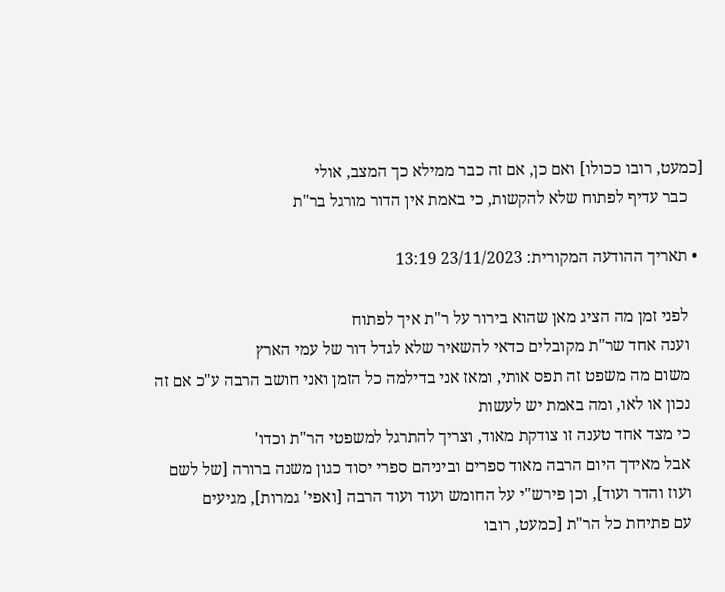[כמעט, רובו ככולו] ואם כן, אם זה כבר ממילא כך המצב, אולי
    כבר עדיף לפתוח שלא להקשות, כי באמת אין הדור מורגל בר"ת

  • תאריך ההודעה המקורית: 23/11/2023 13:19

    לפני זמן מה הציג מאן שהוא בירור על ר"ת איך לפתוח
    וענה אחד שר"ת מקובלים כדאי להשאיר שלא לגדל דור של עמי הארץ
    משום מה משפט זה תפס אותי, ומאז אני בדילמה כל הזמן ואני חושב הרבה ע"כ אם זה
    נכון או לאו, ומה באמת יש לעשות
    כי מצד אחד טענה זו צודקת מאוד, וצריך להתרגל למשפטי הר"ת וכדו'
    אבל מאידך היום הרבה מאוד ספרים וביניהם ספרי יסוד כגון משנה ברורה [של לשם
    ועוז והדר ועוד], וכן פירש"י על החומש ועוד ועוד הרבה [ואפי' גמרות], מגיעים
    עם פתיחת כל הר"ת [כמעט, רובו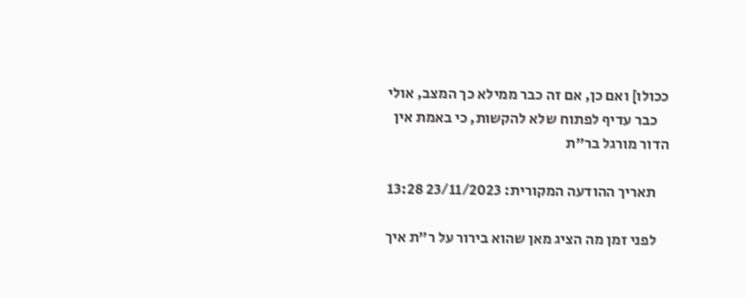ככולו] ואם כן, אם זה כבר ממילא כך המצב, אולי
    כבר עדיף לפתוח שלא להקשות, כי באמת אין הדור מורגל בר"ת

    תאריך ההודעה המקורית: 23/11/2023 13:28

    לפני זמן מה הציג מאן שהוא בירור על ר"ת איך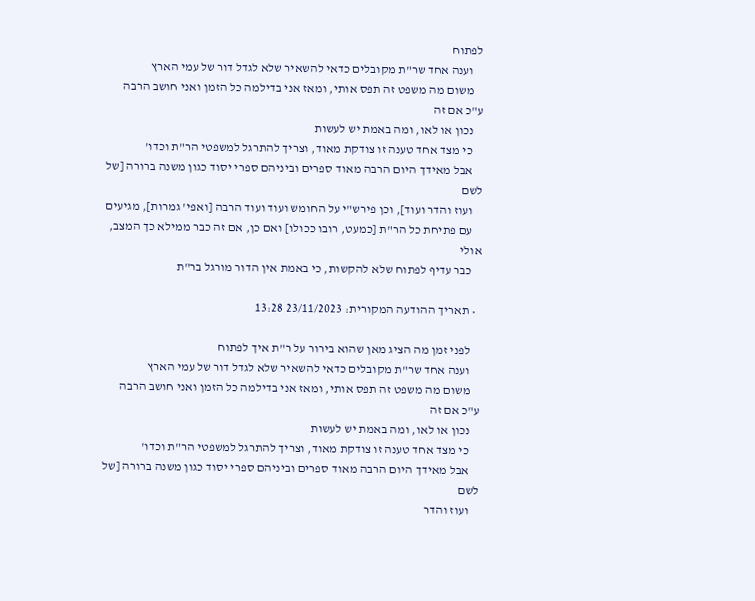לפתוח
    וענה אחד שר"ת מקובלים כדאי להשאיר שלא לגדל דור של עמי הארץ
    משום מה משפט זה תפס אותי, ומאז אני בדילמה כל הזמן ואני חושב הרבה ע"כ אם זה
    נכון או לאו, ומה באמת יש לעשות
    כי מצד אחד טענה זו צודקת מאוד, וצריך להתרגל למשפטי הר"ת וכדו'
    אבל מאידך היום הרבה מאוד ספרים וביניהם ספרי יסוד כגון משנה ברורה [של לשם
    ועוז והדר ועוד], וכן פירש"י על החומש ועוד ועוד הרבה [ואפי' גמרות], מגיעים
    עם פתיחת כל הר"ת [כמעט, רובו ככולו] ואם כן, אם זה כבר ממילא כך המצב, אולי
    כבר עדיף לפתוח שלא להקשות, כי באמת אין הדור מורגל בר"ת

  • תאריך ההודעה המקורית: 23/11/2023 13:28

    לפני זמן מה הציג מאן שהוא בירור על ר"ת איך לפתוח
    וענה אחד שר"ת מקובלים כדאי להשאיר שלא לגדל דור של עמי הארץ
    משום מה משפט זה תפס אותי, ומאז אני בדילמה כל הזמן ואני חושב הרבה ע"כ אם זה
    נכון או לאו, ומה באמת יש לעשות
    כי מצד אחד טענה זו צודקת מאוד, וצריך להתרגל למשפטי הר"ת וכדו'
    אבל מאידך היום הרבה מאוד ספרים וביניהם ספרי יסוד כגון משנה ברורה [של לשם
    ועוז והדר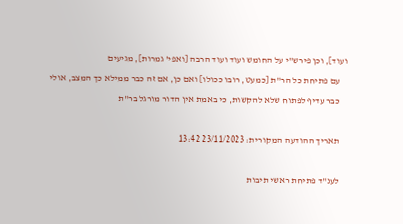ועוד], וכן פירש"י על החומש ועוד ועוד הרבה [ואפי' גמרות], מגיעים
    עם פתיחת כל הר"ת [כמעט, רובו ככולו] ואם כן, אם זה כבר ממילא כך המצב, אולי
    כבר עדיף לפתוח שלא להקשות, כי באמת אין הדור מורגל בר"ת

    תאריך ההודעה המקורית: 23/11/2023 13:42

    לענ"ד פתיחת ראשי תיבות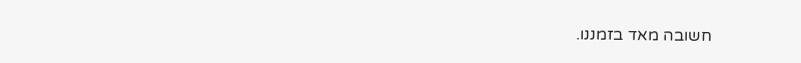חשובה מאד בזמננו.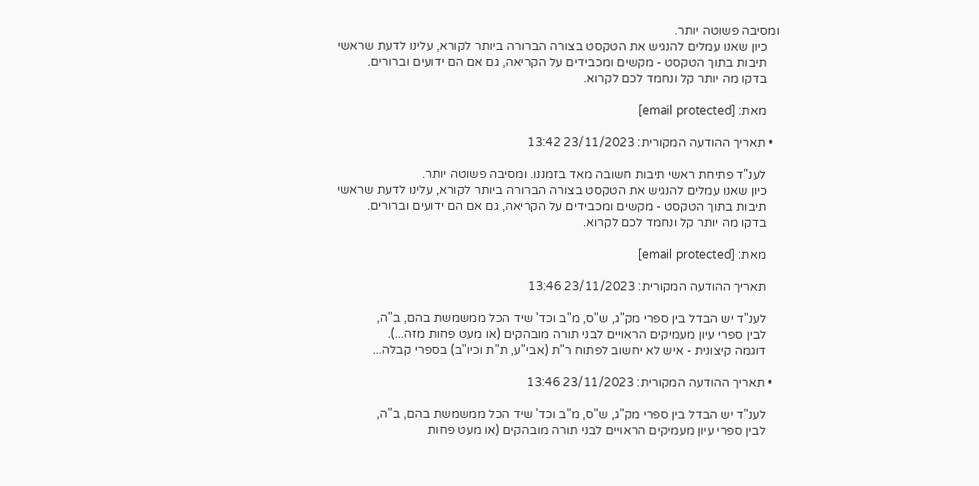ומסיבה פשוטה יותר.
    כיון שאנו עמלים להנגיש את הטקסט בצורה הברורה ביותר לקורא, עלינו לדעת שראשי
    תיבות בתוך הטקסט - מקשים ומכבידים על הקריאה, גם אם הם ידועים וברורים.
    בדקו מה יותר קל ונחמד לכם לקרוא.

    מאת: [email protected]

  • תאריך ההודעה המקורית: 23/11/2023 13:42

    לענ"ד פתיחת ראשי תיבות חשובה מאד בזמננו. ומסיבה פשוטה יותר.
    כיון שאנו עמלים להנגיש את הטקסט בצורה הברורה ביותר לקורא, עלינו לדעת שראשי
    תיבות בתוך הטקסט - מקשים ומכבידים על הקריאה, גם אם הם ידועים וברורים.
    בדקו מה יותר קל ונחמד לכם לקרוא.

    מאת: [email protected]

    תאריך ההודעה המקורית: 23/11/2023 13:46

    לענ"ד יש הבדל בין ספרי מק"ג, ש"ס, מ"ב וכד' שיד הכל ממשמשת בהם, ב"ה,
    לבין ספרי עיון מעמיקים הראויים לבני תורה מובהקים (או מעט פחות מזה...).
    דוגמה קיצונית - איש לא יחשוב לפתוח ר"ת (אבי"ע, ת"ת וכיו"ב) בספרי קבלה...

  • תאריך ההודעה המקורית: 23/11/2023 13:46

    לענ"ד יש הבדל בין ספרי מק"ג, ש"ס, מ"ב וכד' שיד הכל ממשמשת בהם, ב"ה,
    לבין ספרי עיון מעמיקים הראויים לבני תורה מובהקים (או מעט פחות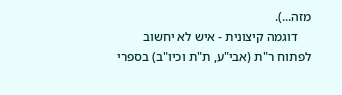מזה...).
    דוגמה קיצונית - איש לא יחשוב לפתוח ר"ת (אבי"ע, ת"ת וכיו"ב) בספרי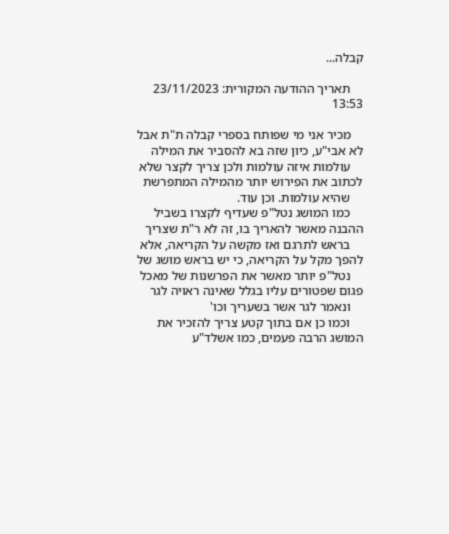קבלה...

    תאריך ההודעה המקורית: 23/11/2023 13:53

    מכיר אני מי שפותח בספרי קבלה ת"ת אבל לא אבי"ע, כיון שזה בא להסביר את המילה
    עולמות איזה עולמות ולכן צריך לקצר שלא לכתוב את הפירוש יותר מהמילה המתפרשת
    שהיא עולמות. וכן עוד.
    כמו המושג נטל"פ שעדיף לקצרו בשביל ההבנה מאשר להאריך בו, זה לא ר"ת שצריך
    בראש לתרגם ואז מקשה על הקריאה, אלא להפך מקל על הקריאה, כי יש בראש מושג של
    נטל"פ יותר מאשר את הפרשנות של מאכל פגום שפטורים עליו בגלל שאינה ראויה לגר
    ונאמר לגר אשר בשעריך וכו'
    וכמו כן אם בתוך קטע צריך להזכיר את המושג הרבה פעמים, כמו אשלד"ע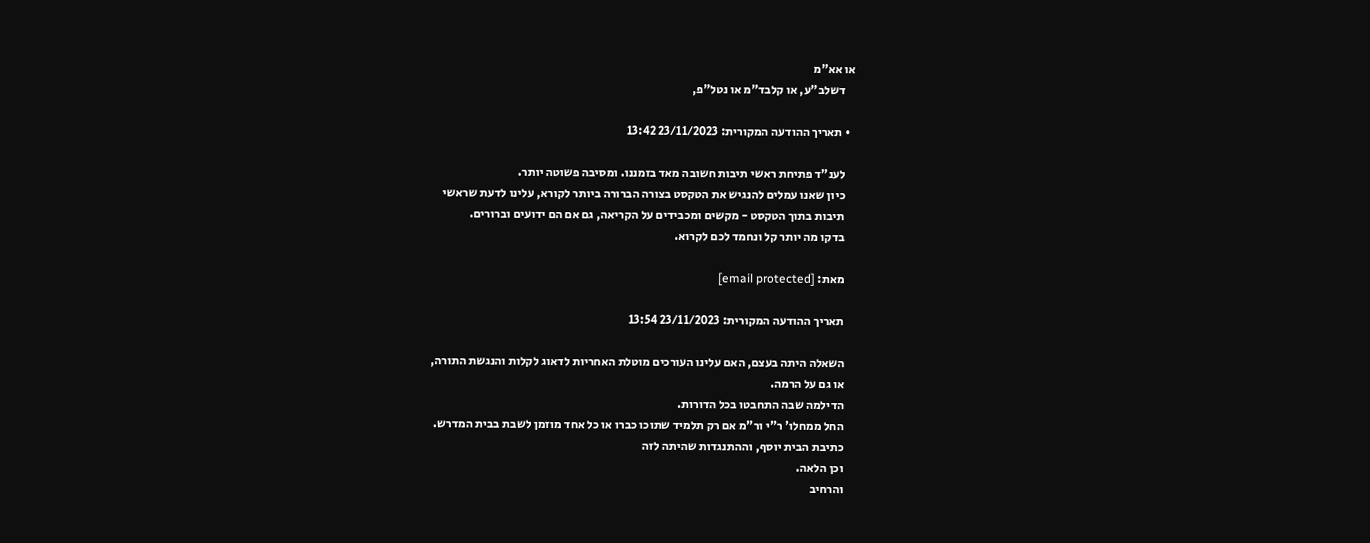או אא"מ
    דשלב"ע, או קלבד"מ או נטל"פ,

  • תאריך ההודעה המקורית: 23/11/2023 13:42

    לענ"ד פתיחת ראשי תיבות חשובה מאד בזמננו. ומסיבה פשוטה יותר.
    כיון שאנו עמלים להנגיש את הטקסט בצורה הברורה ביותר לקורא, עלינו לדעת שראשי
    תיבות בתוך הטקסט - מקשים ומכבידים על הקריאה, גם אם הם ידועים וברורים.
    בדקו מה יותר קל ונחמד לכם לקרוא.

    מאת: [email protected]

    תאריך ההודעה המקורית: 23/11/2023 13:54

    השאלה היתה בעצם, האם עלינו העורכים מוטלת האחריות לדאוג לקלות והנגשת התורה,
    או גם על הרמה.
    הדילמה שבה התחבטו בכל הדורות.
    החל ממחלו' ר"י ור"מ אם רק תלמיד שתוכו כברו או כל אחד מוזמן לשבת בבית המדרש.
    כתיבת הבית יוסף, וההתנגדות שהיתה לזה
    וכן הלאה.
    והרחיב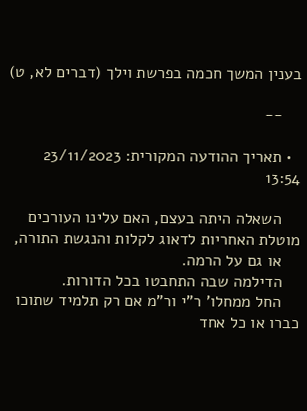בענין המשך חכמה בפרשת וילך (דברים לא, ט)

    --

  • תאריך ההודעה המקורית: 23/11/2023 13:54

    השאלה היתה בעצם, האם עלינו העורכים מוטלת האחריות לדאוג לקלות והנגשת התורה,
    או גם על הרמה.
    הדילמה שבה התחבטו בכל הדורות.
    החל ממחלו' ר"י ור"מ אם רק תלמיד שתוכו כברו או כל אחד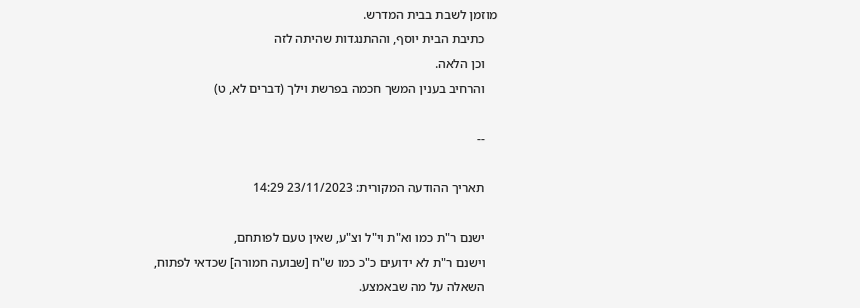מוזמן לשבת בבית המדרש.
    כתיבת הבית יוסף, וההתנגדות שהיתה לזה
    וכן הלאה.
    והרחיב בענין המשך חכמה בפרשת וילך (דברים לא, ט)

    --

    תאריך ההודעה המקורית: 23/11/2023 14:29

    ישנם ר"ת כמו וא"ת וי"ל וצ"ע, שאין טעם לפותחם,
    וישנם ר"ת לא ידועים כ"כ כמו ש"ח [שבועה חמורה] שכדאי לפתוח,
    השאלה על מה שבאמצע.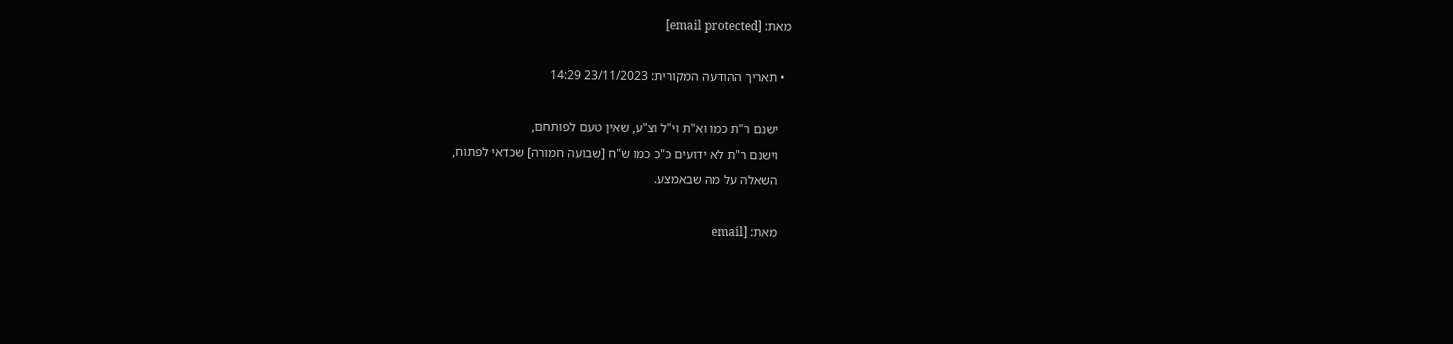מאת: [email protected]

  • תאריך ההודעה המקורית: 23/11/2023 14:29

    ישנם ר"ת כמו וא"ת וי"ל וצ"ע, שאין טעם לפותחם,
    וישנם ר"ת לא ידועים כ"כ כמו ש"ח [שבועה חמורה] שכדאי לפתוח,
    השאלה על מה שבאמצע.

    מאת: [email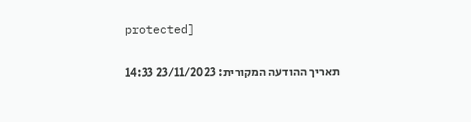protected]

    תאריך ההודעה המקורית: 23/11/2023 14:33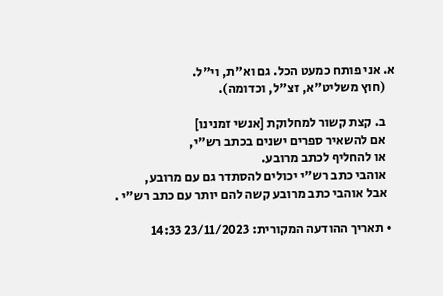א. אני פותח כמעט הכל. גם וא"ת, וי"ל.
    (חוץ משליט"א, זצ"ל, וכדומה).

    ב. קצת קשור למחלוקת [אנשי זמנינו]
    אם להשאיר ספרים ישנים בכתב רש"י,
    או להחליף לכתב מרובע.
    אוהבי כתב רש"י יכולים להסתדר גם עם מרובע,
    אבל אוהבי כתב מרובע קשה להם יותר עם כתב רש"י .

  • תאריך ההודעה המקורית: 23/11/2023 14:33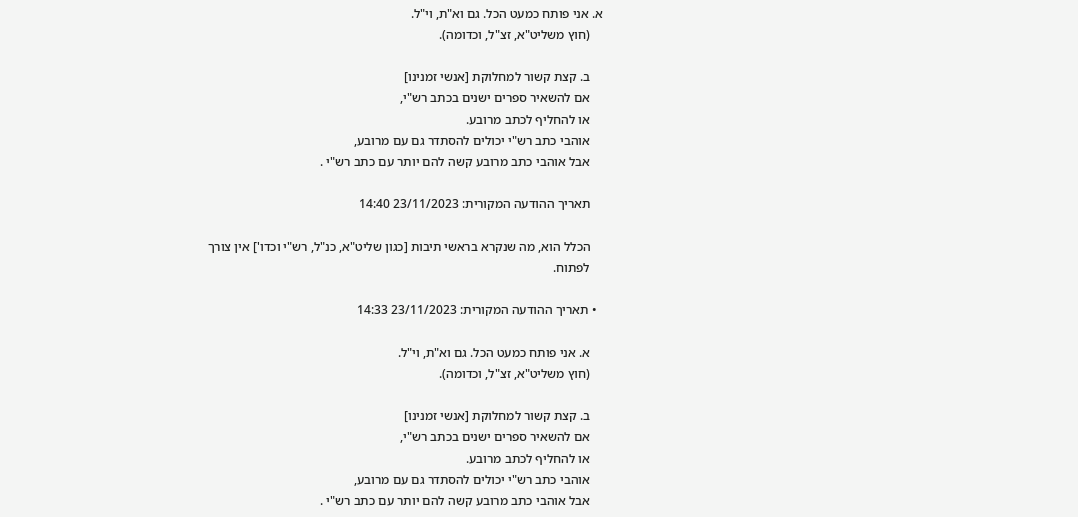א. אני פותח כמעט הכל. גם וא"ת, וי"ל.
    (חוץ משליט"א, זצ"ל, וכדומה).

    ב. קצת קשור למחלוקת [אנשי זמנינו]
    אם להשאיר ספרים ישנים בכתב רש"י,
    או להחליף לכתב מרובע.
    אוהבי כתב רש"י יכולים להסתדר גם עם מרובע,
    אבל אוהבי כתב מרובע קשה להם יותר עם כתב רש"י .

    תאריך ההודעה המקורית: 23/11/2023 14:40

    הכלל הוא, מה שנקרא בראשי תיבות [כגון שליט"א, כנ"ל, רש"י וכדו'] אין צורך
    לפתוח.

  • תאריך ההודעה המקורית: 23/11/2023 14:33

    א. אני פותח כמעט הכל. גם וא"ת, וי"ל.
    (חוץ משליט"א, זצ"ל, וכדומה).

    ב. קצת קשור למחלוקת [אנשי זמנינו]
    אם להשאיר ספרים ישנים בכתב רש"י,
    או להחליף לכתב מרובע.
    אוהבי כתב רש"י יכולים להסתדר גם עם מרובע,
    אבל אוהבי כתב מרובע קשה להם יותר עם כתב רש"י .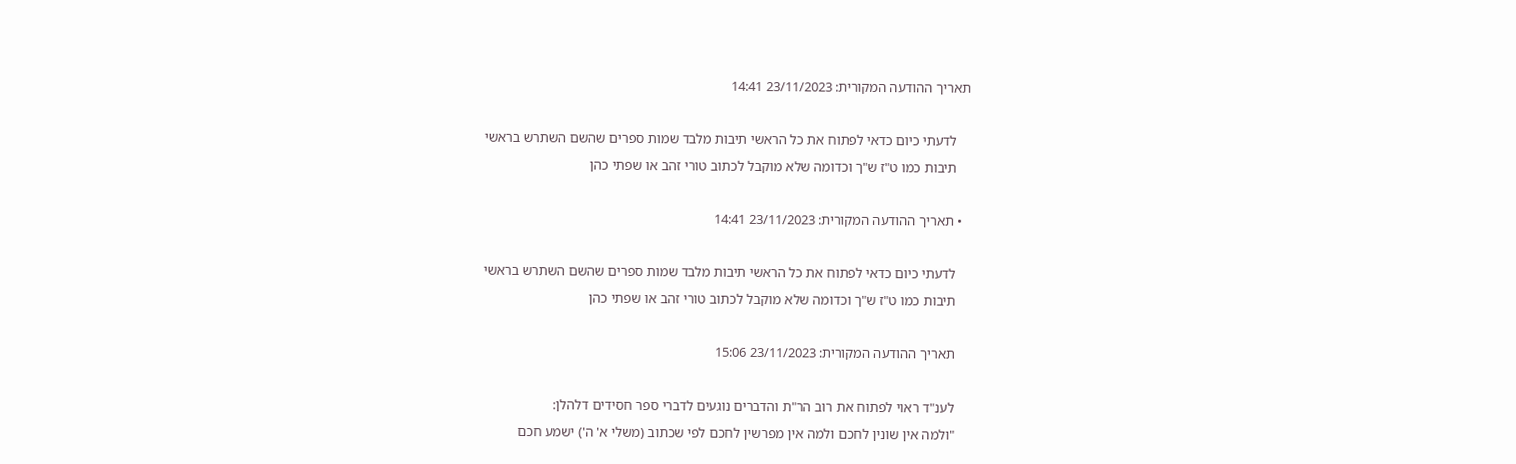תאריך ההודעה המקורית: 23/11/2023 14:41

    לדעתי כיום כדאי לפתוח את כל הראשי תיבות מלבד שמות ספרים שהשם השתרש בראשי
    תיבות כמו ט"ז ש"ך וכדומה שלא מוקבל לכתוב טורי זהב או שפתי כהן

  • תאריך ההודעה המקורית: 23/11/2023 14:41

    לדעתי כיום כדאי לפתוח את כל הראשי תיבות מלבד שמות ספרים שהשם השתרש בראשי
    תיבות כמו ט"ז ש"ך וכדומה שלא מוקבל לכתוב טורי זהב או שפתי כהן

    תאריך ההודעה המקורית: 23/11/2023 15:06

    לענ"ד ראוי לפתוח את רוב הר"ת והדברים נוגעים לדברי ספר חסידים דלהלן:
    "ולמה אין שונין לחכם ולמה אין מפרשין לחכם לפי שכתוב (משלי א' ה') ישמע חכם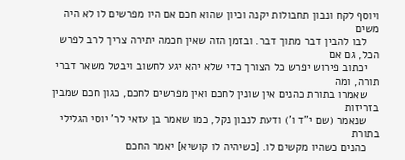ויוסף לקח ונבון תחבולות יקנה וכיון שהוא חכם אם היו מפרשים לו לא היה משים
    לבו להבין דבר מתוך דבר. ובזמן הזה שאין חכמה יתירה צריך לרב לפרש הכל, גם אם
    יכתוב פירוש יפרש כל הצורך כדי שלא יהא יגע לחשוב ויבטל משאר דברי תורה, ומה
    שאמרו בתורת כהנים אין שונין לחכם ואין מפרשים לחכם, כגון חכם שמבין בזריזות
    שנאמר (שם י"ד ו') ודעת לנבון נקל, כמו שאמר בן עזאי לר' יוסי הגלילי בתורת
    כהנים כשהיו מקשים לו. [כשיהיה לו קושיא] יאמר החכם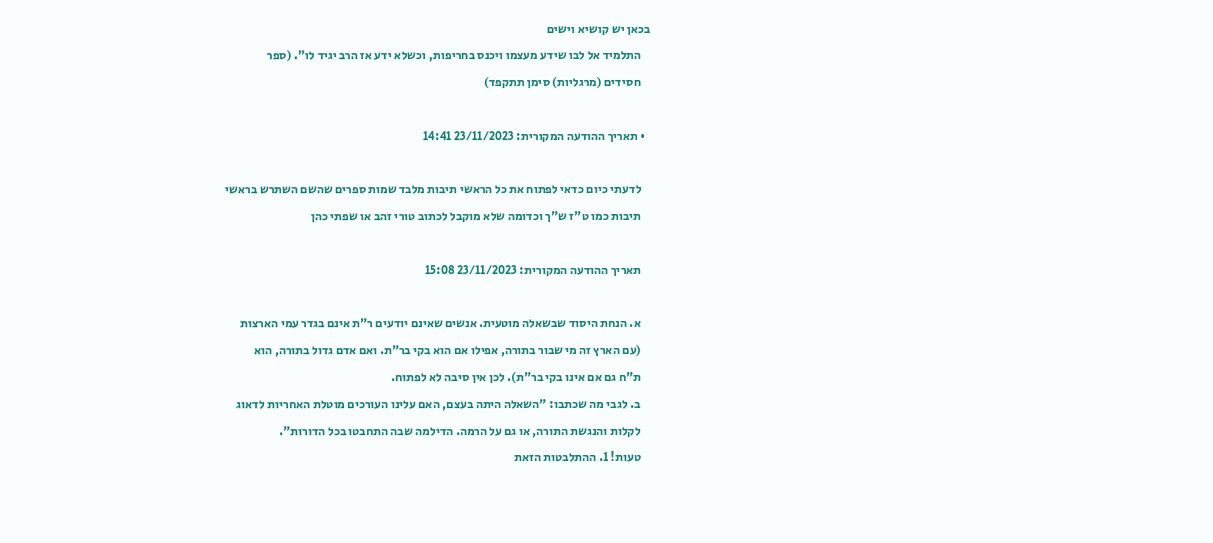בכאן יש קושיא וישים
    התלמיד אל לבו שידע מעצמו ויכנס בחריפות, וכשלא ידע אז הרב יגיד לו". (ספר
    חסידים (מרגליות) סימן תתקפד)

  • תאריך ההודעה המקורית: 23/11/2023 14:41

    לדעתי כיום כדאי לפתוח את כל הראשי תיבות מלבד שמות ספרים שהשם השתרש בראשי
    תיבות כמו ט"ז ש"ך וכדומה שלא מוקבל לכתוב טורי זהב או שפתי כהן

    תאריך ההודעה המקורית: 23/11/2023 15:08

    א. הנחת היסוד שבשאלה מוטעית. אנשים שאינם יודעים ר"ת אינם בגדר עמי הארצות
    (עם הארץ זה מי שבור בתורה, אפילו אם הוא בקי בר"ת. ואם אדם גדול בתורה, הוא
    ת"ח גם אם אינו בקי בר"ת). לכן אין סיבה לא לפתוח.
    ב. לגבי מה שכתבו: "השאלה היתה בעצם, האם עלינו העורכים מוטלת האחריות לדאוג
    לקלות והנגשת התורה, או גם על הרמה. הדילמה שבה התחבטו בכל הדורות".
    טעות! 1. ההתלבטות הזאת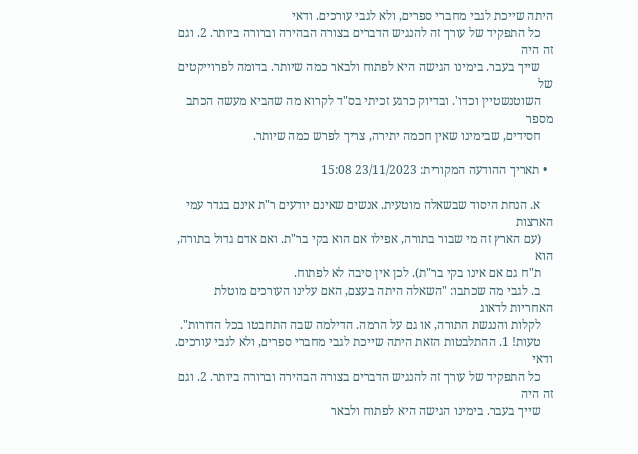היתה שייכת לגבי מחברי ספרים, ולא לגבי עורכים. ודאי
    כל התפקיד של עורך זה להנגיש הדברים בצורה הבהירה וברורה ביותר. 2. וגם זה היה
    שייך בעבר. בימינו הגישה היא לפתוח ולבאר כמה שיותר. בדומה לפרוייקטים של
    השוטנשטיין וכדו'. ובדיוק כרגע זכיתי בס"ד לקרוא מה שהביא מעשה הכתב מספר
    חסידים, שבימינו שאין חכמה יתירה, צריך לפרש כמה שיותר.

  • תאריך ההודעה המקורית: 23/11/2023 15:08

    א. הנחת היסוד שבשאלה מוטעית. אנשים שאינם יודעים ר"ת אינם בגדר עמי הארצות
    (עם הארץ זה מי שבור בתורה, אפילו אם הוא בקי בר"ת. ואם אדם גדול בתורה, הוא
    ת"ח גם אם אינו בקי בר"ת). לכן אין סיבה לא לפתוח.
    ב. לגבי מה שכתבו: "השאלה היתה בעצם, האם עלינו העורכים מוטלת האחריות לדאוג
    לקלות והנגשת התורה, או גם על הרמה. הדילמה שבה התחבטו בכל הדורות".
    טעות! 1. ההתלבטות הזאת היתה שייכת לגבי מחברי ספרים, ולא לגבי עורכים. ודאי
    כל התפקיד של עורך זה להנגיש הדברים בצורה הבהירה וברורה ביותר. 2. וגם זה היה
    שייך בעבר. בימינו הגישה היא לפתוח ולבאר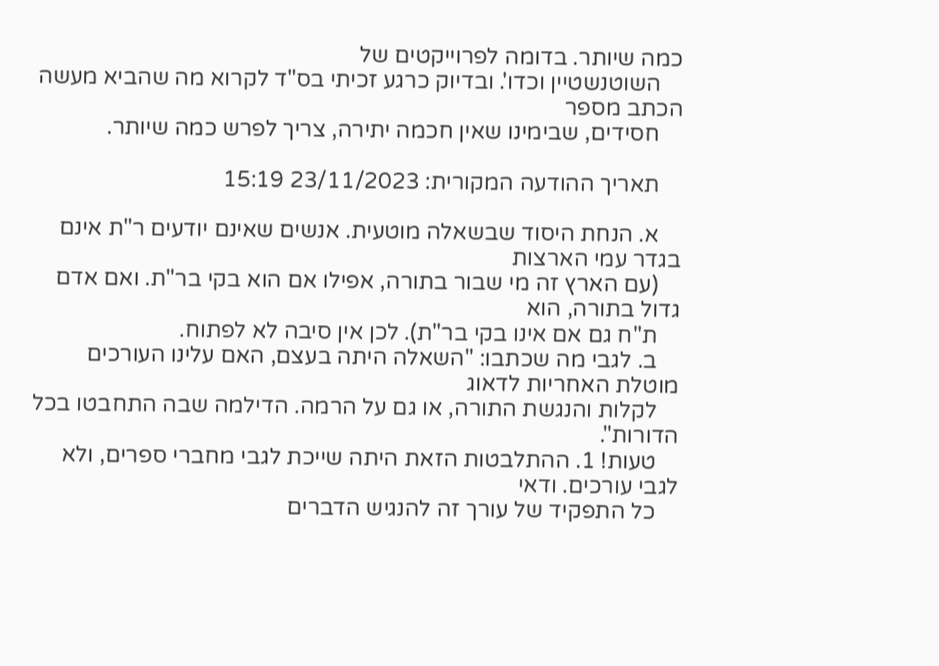כמה שיותר. בדומה לפרוייקטים של
    השוטנשטיין וכדו'. ובדיוק כרגע זכיתי בס"ד לקרוא מה שהביא מעשה הכתב מספר
    חסידים, שבימינו שאין חכמה יתירה, צריך לפרש כמה שיותר.

    תאריך ההודעה המקורית: 23/11/2023 15:19

    א. הנחת היסוד שבשאלה מוטעית. אנשים שאינם יודעים ר"ת אינם בגדר עמי הארצות
    (עם הארץ זה מי שבור בתורה, אפילו אם הוא בקי בר"ת. ואם אדם גדול בתורה, הוא
    ת"ח גם אם אינו בקי בר"ת). לכן אין סיבה לא לפתוח.
    ב. לגבי מה שכתבו: "השאלה היתה בעצם, האם עלינו העורכים מוטלת האחריות לדאוג
    לקלות והנגשת התורה, או גם על הרמה. הדילמה שבה התחבטו בכל הדורות".
    טעות! 1. ההתלבטות הזאת היתה שייכת לגבי מחברי ספרים, ולא לגבי עורכים. ודאי
    כל התפקיד של עורך זה להנגיש הדברים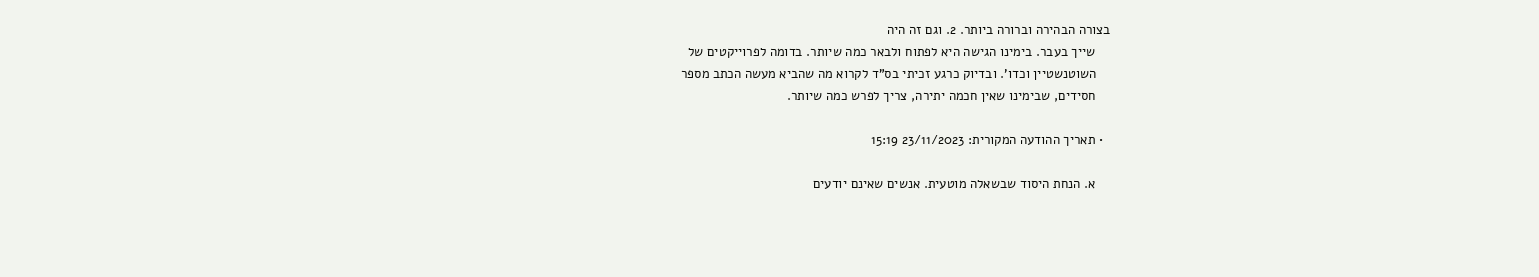בצורה הבהירה וברורה ביותר. 2. וגם זה היה
    שייך בעבר. בימינו הגישה היא לפתוח ולבאר כמה שיותר. בדומה לפרוייקטים של
    השוטנשטיין וכדו'. ובדיוק כרגע זכיתי בס"ד לקרוא מה שהביא מעשה הכתב מספר
    חסידים, שבימינו שאין חכמה יתירה, צריך לפרש כמה שיותר.

  • תאריך ההודעה המקורית: 23/11/2023 15:19

    א. הנחת היסוד שבשאלה מוטעית. אנשים שאינם יודעים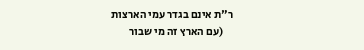ר"ת אינם בגדר עמי הארצות
    (עם הארץ זה מי שבור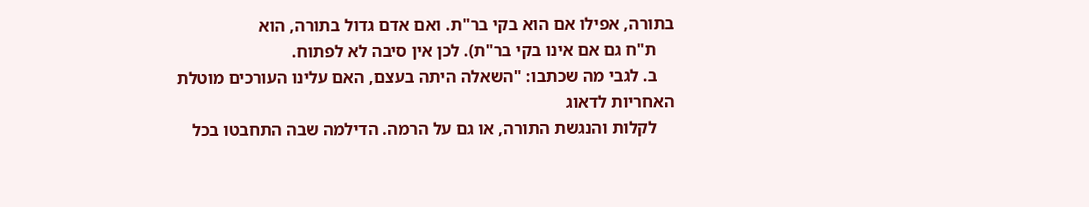בתורה, אפילו אם הוא בקי בר"ת. ואם אדם גדול בתורה, הוא
    ת"ח גם אם אינו בקי בר"ת). לכן אין סיבה לא לפתוח.
    ב. לגבי מה שכתבו: "השאלה היתה בעצם, האם עלינו העורכים מוטלת האחריות לדאוג
    לקלות והנגשת התורה, או גם על הרמה. הדילמה שבה התחבטו בכל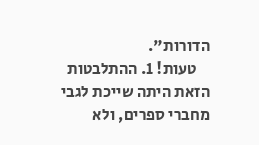הדורות".
    טעות! 1. ההתלבטות הזאת היתה שייכת לגבי מחברי ספרים, ולא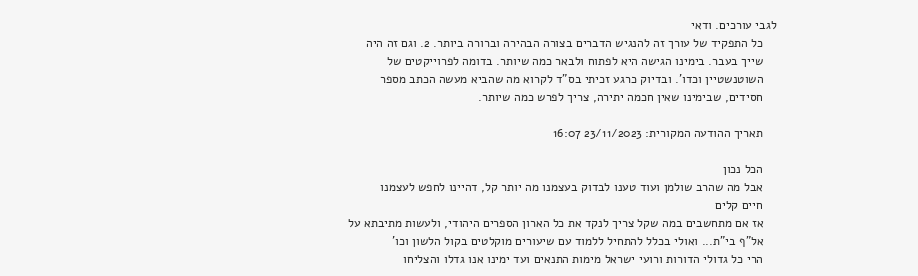לגבי עורכים. ודאי
    כל התפקיד של עורך זה להנגיש הדברים בצורה הבהירה וברורה ביותר. 2. וגם זה היה
    שייך בעבר. בימינו הגישה היא לפתוח ולבאר כמה שיותר. בדומה לפרוייקטים של
    השוטנשטיין וכדו'. ובדיוק כרגע זכיתי בס"ד לקרוא מה שהביא מעשה הכתב מספר
    חסידים, שבימינו שאין חכמה יתירה, צריך לפרש כמה שיותר.

    תאריך ההודעה המקורית: 23/11/2023 16:07

    הכל נכון
    אבל מה שהרב שולמן ועוד טענו לבדוק בעצמנו מה יותר קל, דהיינו לחפש לעצמנו
    חיים קלים
    אז אם מתחשבים במה שקל צריך לנקד את כל הארון הספרים היהודי, ולעשות מתיבתא על
    אל"ף בי"ת... ואולי בכלל להתחיל ללמוד עם שיעורים מוקלטים בקול הלשון וכו'
    הרי כל גדולי הדורות ורועי ישראל מימות התנאים ועד ימינו אנו גדלו והצליחו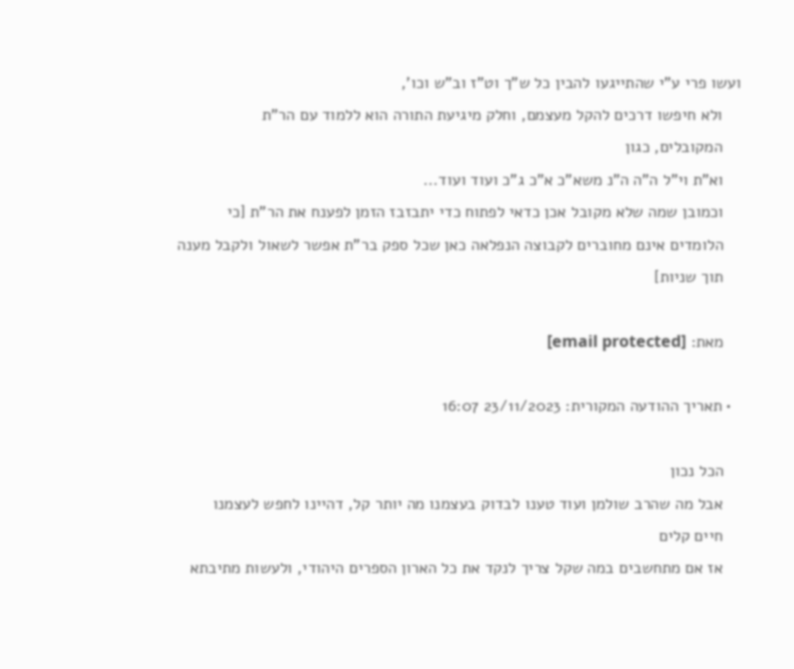ועשו פרי ע"י שהתייגעו להבין כל ש"ך וט"ז וב"ש וכו',
    ולא חיפשו דרכים להקל מעצמם, וחלק מיגיעת התורה הוא ללמוד עם הר"ת
    המקובלים, כגון
    וא"ת וי"ל ה"ה ה"נ משא"כ א"כ ג"כ ועוד ועוד...
    וכמובן שמה שלא מקובל אכן כדאי לפתוח כדי יתבזבז הזמן לפענח את הר"ת [כי
    הלומדים אינם מחוברים לקבוצה הנפלאה כאן שכל ספק בר"ת אפשר לשאול ולקבל מענה
    תוך שניות]

    מאת: [email protected]

  • תאריך ההודעה המקורית: 23/11/2023 16:07

    הכל נכון
    אבל מה שהרב שולמן ועוד טענו לבדוק בעצמנו מה יותר קל, דהיינו לחפש לעצמנו
    חיים קלים
    אז אם מתחשבים במה שקל צריך לנקד את כל הארון הספרים היהודי, ולעשות מתיבתא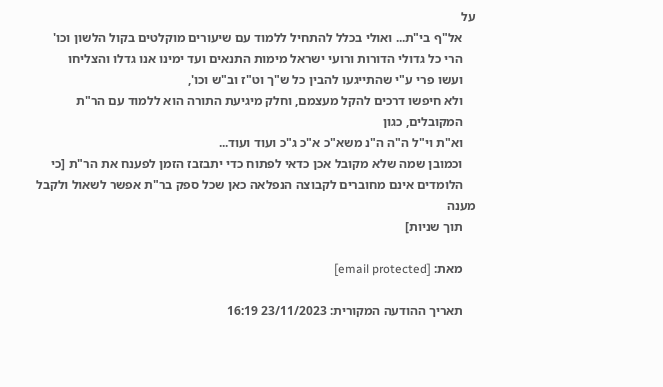על
    אל"ף בי"ת... ואולי בכלל להתחיל ללמוד עם שיעורים מוקלטים בקול הלשון וכו'
    הרי כל גדולי הדורות ורועי ישראל מימות התנאים ועד ימינו אנו גדלו והצליחו
    ועשו פרי ע"י שהתייגעו להבין כל ש"ך וט"ז וב"ש וכו',
    ולא חיפשו דרכים להקל מעצמם, וחלק מיגיעת התורה הוא ללמוד עם הר"ת
    המקובלים, כגון
    וא"ת וי"ל ה"ה ה"נ משא"כ א"כ ג"כ ועוד ועוד...
    וכמובן שמה שלא מקובל אכן כדאי לפתוח כדי יתבזבז הזמן לפענח את הר"ת [כי
    הלומדים אינם מחוברים לקבוצה הנפלאה כאן שכל ספק בר"ת אפשר לשאול ולקבל מענה
    תוך שניות]

    מאת: [email protected]

    תאריך ההודעה המקורית: 23/11/2023 16:19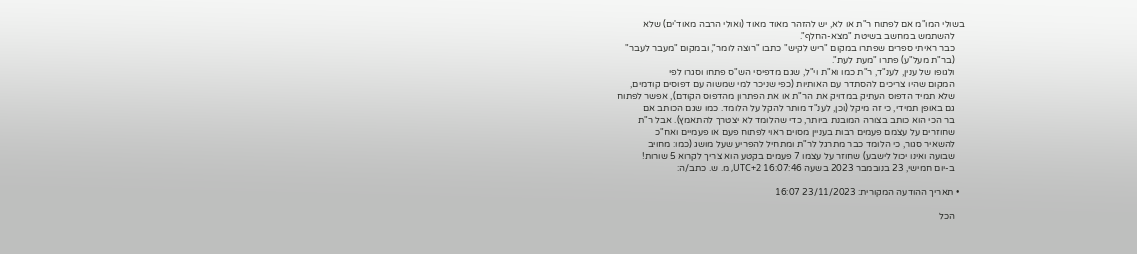בשולי המו"מ אם לפתוח ר"ת או לא, יש להזהר מאוד מאוד (ואולי הרבה מאוד'ים) שלא
    להשתמש במחשב בשיטת "מצא-החלף".
    כבר ראיתי ספרים שפתרו במקום "ריש לקיש" כתבו "רוצה לומר", ובמקום "מעבר לעבר"
    (בר"ת מעל"ע) פתרו "מעת לעת".
    ולגופו של ענין, לענ"ד, ר"ת כמו וא"ת וי"ל, שגם מדפיסי הש"ס פתחו וסגרו לפי
    המקום שהיו צריכים להסתדר עם האותיות (כפי שניכר למי שמשוה עם דפוסים קודמים,
    שלא תמיד הדפוס העתיק במדויק את הר"ת או את הפתרון מהדפוס הקודם), אפשר לפתוח
    גם באופן תמידי, כי זה מיקל (וכן, לענ"ד מותר להקל על הלומד. כמו שגם הכותב אם
    בר הכי הוא כותב בצורה המובנת ביותר, כדי שהלומד לא יצטרך להתאמץ). אבל ר"ת
    שחוזרים על עצמם פעמים רבות בעניין מסוים ראוי לפתוח פעם או פעמיים ואח"כ
    להשאיר סגור, כי הלומד כבר מתרגל לר"ת ומתחיל להפריע שעל מושג (כמו: מחויב
    שבועה ואינו יכול לישבע) שחוזר על עצמו 7 פעמים בקטע הוא צריך לקרוא 5 שורות!
    ב-יום חמישי, 23 בנובמבר 2023 בשעה 16:07:46 UTC+2, מ. ש. כתב/ה:

  • תאריך ההודעה המקורית: 23/11/2023 16:07

    הכל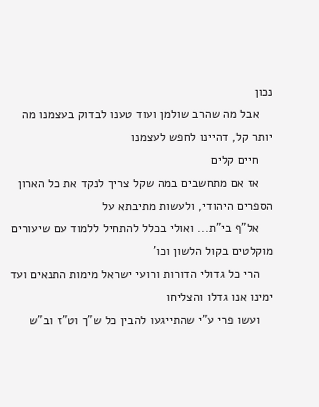נכון
    אבל מה שהרב שולמן ועוד טענו לבדוק בעצמנו מה יותר קל, דהיינו לחפש לעצמנו
    חיים קלים
    אז אם מתחשבים במה שקל צריך לנקד את כל הארון הספרים היהודי, ולעשות מתיבתא על
    אל"ף בי"ת... ואולי בכלל להתחיל ללמוד עם שיעורים מוקלטים בקול הלשון וכו'
    הרי כל גדולי הדורות ורועי ישראל מימות התנאים ועד ימינו אנו גדלו והצליחו
    ועשו פרי ע"י שהתייגעו להבין כל ש"ך וט"ז וב"ש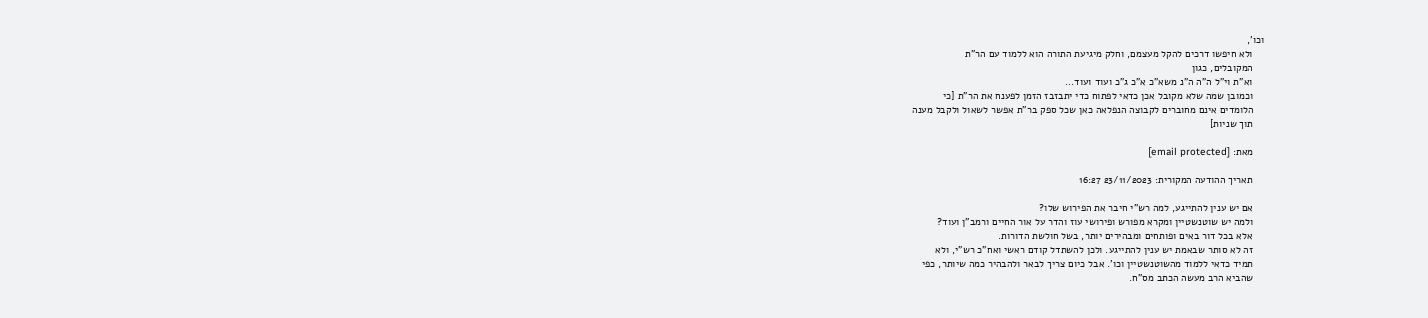וכו',
    ולא חיפשו דרכים להקל מעצמם, וחלק מיגיעת התורה הוא ללמוד עם הר"ת
    המקובלים, כגון
    וא"ת וי"ל ה"ה ה"נ משא"כ א"כ ג"כ ועוד ועוד...
    וכמובן שמה שלא מקובל אכן כדאי לפתוח כדי יתבזבז הזמן לפענח את הר"ת [כי
    הלומדים אינם מחוברים לקבוצה הנפלאה כאן שכל ספק בר"ת אפשר לשאול ולקבל מענה
    תוך שניות]

    מאת: [email protected]

    תאריך ההודעה המקורית: 23/11/2023 16:27

    אם יש ענין להתייגע, למה רש"י חיבר את הפירוש שלו?
    ולמה יש שוטנשטיין ומקרא מפורש ופירושי עוז והדר על אור החיים ורמב"ן ועוד?
    אלא בכל דור באים ופותחים ומבהירים יותר, בשל חולשת הדורות.
    זה לא סותר שבאמת יש ענין להתייגע. ולכן להשתדל קודם ראשי ואח"כ רש"י, ולא
    תמיד כדאי ללמוד מהשוטנשטיין וכו'. אבל כיום צריך לבאר ולהבהיר כמה שיותר, כפי
    שהביא הרב מעשה הכתב מס"ח.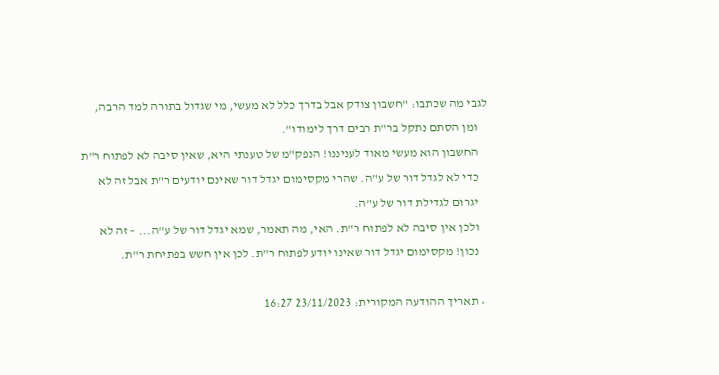לגבי מה שכתבו: "חשבון צודק אבל בדרך כלל לא מעשי, מי שגדול בתורה למד הרבה,
    ומן הסתם נתקל בר"ת רבים דרך לימודו".
    החשבון הוא מעשי מאוד לעניננו! הנפק"מ של טענתי היא, שאין סיבה לא לפתוח ר"ת
    כדי לא לגדל דור של ע"ה. שהרי מקסימום יגדל דור שאינם יודעים ר"ת אבל זה לא
    יגרום לגדילת דור של ע"ה.
    ולכן אין סיבה לא לפתוח ר"ת. האי, מה תאמר, שמא יגדל דור של ע"ה... – זה לא
    נכון! מקסימום יגדל דור שאינו יודע לפתוח ר"ת. לכן אין חשש בפתיחת ר"ת.

  • תאריך ההודעה המקורית: 23/11/2023 16:27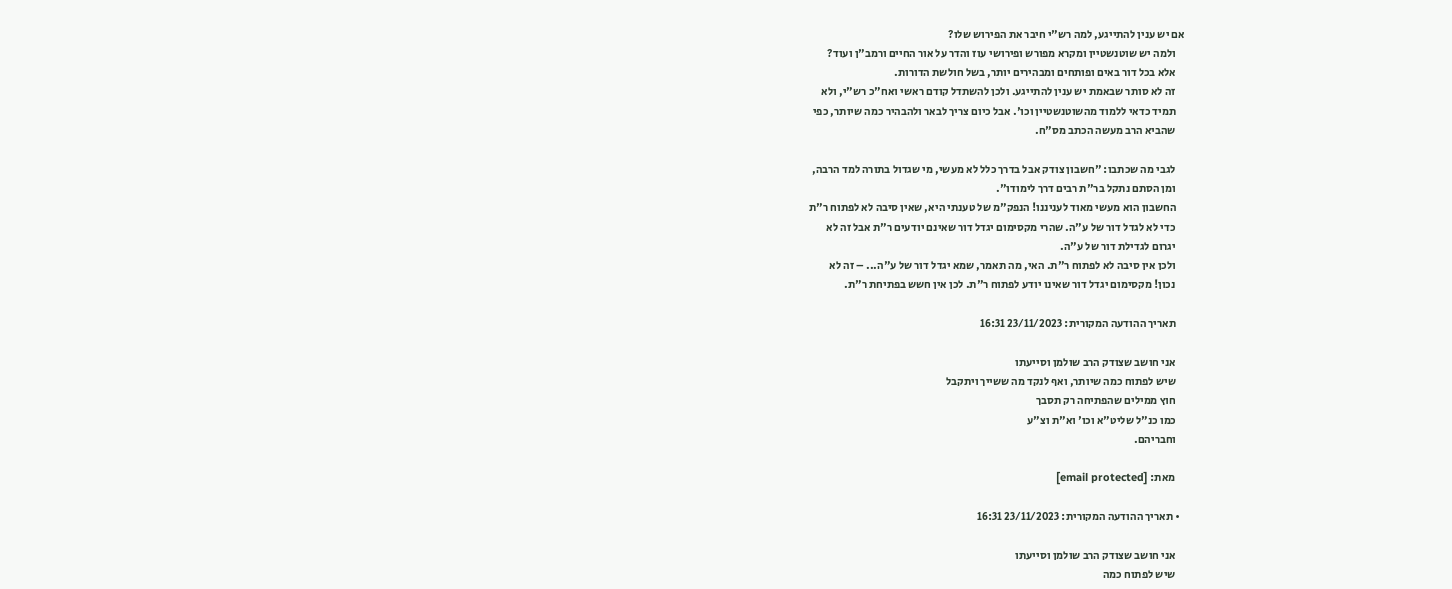אם יש ענין להתייגע, למה רש"י חיבר את הפירוש שלו?
    ולמה יש שוטנשטיין ומקרא מפורש ופירושי עוז והדר על אור החיים ורמב"ן ועוד?
    אלא בכל דור באים ופותחים ומבהירים יותר, בשל חולשת הדורות.
    זה לא סותר שבאמת יש ענין להתייגע. ולכן להשתדל קודם ראשי ואח"כ רש"י, ולא
    תמיד כדאי ללמוד מהשוטנשטיין וכו'. אבל כיום צריך לבאר ולהבהיר כמה שיותר, כפי
    שהביא הרב מעשה הכתב מס"ח.

    לגבי מה שכתבו: "חשבון צודק אבל בדרך כלל לא מעשי, מי שגדול בתורה למד הרבה,
    ומן הסתם נתקל בר"ת רבים דרך לימודו".
    החשבון הוא מעשי מאוד לעניננו! הנפק"מ של טענתי היא, שאין סיבה לא לפתוח ר"ת
    כדי לא לגדל דור של ע"ה. שהרי מקסימום יגדל דור שאינם יודעים ר"ת אבל זה לא
    יגרום לגדילת דור של ע"ה.
    ולכן אין סיבה לא לפתוח ר"ת. האי, מה תאמר, שמא יגדל דור של ע"ה... – זה לא
    נכון! מקסימום יגדל דור שאינו יודע לפתוח ר"ת. לכן אין חשש בפתיחת ר"ת.

    תאריך ההודעה המקורית: 23/11/2023 16:31

    אני חושב שצודק הרב שולמן וסייעתו
    שיש לפתוח כמה שיותר, ואף לנקד מה ששייך ויתקבל
    חוץ ממילים שהפתיחה רק תסבך
    כמו כנ"ל שליט"א וכו' וא"ת וצ"ע
    וחבריהם.

    מאת: [email protected]

  • תאריך ההודעה המקורית: 23/11/2023 16:31

    אני חושב שצודק הרב שולמן וסייעתו
    שיש לפתוח כמה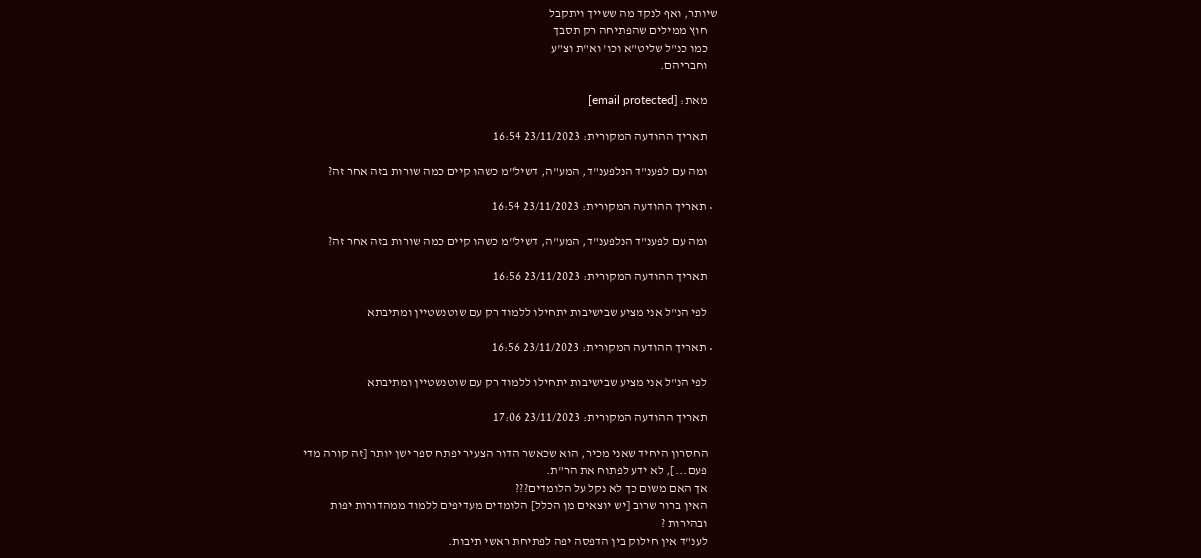שיותר, ואף לנקד מה ששייך ויתקבל
    חוץ ממילים שהפתיחה רק תסבך
    כמו כנ"ל שליט"א וכו' וא"ת וצ"ע
    וחבריהם.

    מאת: [email protected]

    תאריך ההודעה המקורית: 23/11/2023 16:54

    ומה עם לפענ"ד הנלפענ"ד, המע"ה, דשיל"מ כשהו קיים כמה שורות בזה אחר זה?

  • תאריך ההודעה המקורית: 23/11/2023 16:54

    ומה עם לפענ"ד הנלפענ"ד, המע"ה, דשיל"מ כשהו קיים כמה שורות בזה אחר זה?

    תאריך ההודעה המקורית: 23/11/2023 16:56

    לפי הנ"ל אני מציע שבישיבות יתחילו ללמוד רק עם שוטנשטיין ומתיבתא

  • תאריך ההודעה המקורית: 23/11/2023 16:56

    לפי הנ"ל אני מציע שבישיבות יתחילו ללמוד רק עם שוטנשטיין ומתיבתא

    תאריך ההודעה המקורית: 23/11/2023 17:06

    החסרון היחיד שאני מכיר, הוא שכאשר הדור הצעיר יפתח ספר ישן יותר [זה קורה מדי
    פעם...], לא ידע לפתוח את הר"ת.
    אך האם משום כך לא נקל על הלומדים???
    האין ברור שרוב [יש יוצאים מן הכלל] הלומדים מעדיפים ללמוד ממהדורות יפות
    ובהירות ?
    לענ"ד אין חילוק בין הדפסה יפה לפתיחת ראשי תיבות.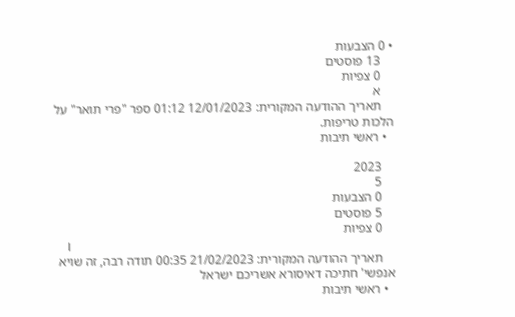• 0 הצבעות
    13 פוסטים
    0 צפיות
    א
    תאריך ההודעה המקורית: 12/01/2023 01:12 ספר "פרי תואר" על הלכות טריפות.
  • ראשי תיבות

    2023
    5
    0 הצבעות
    5 פוסטים
    0 צפיות
    I
    תאריך ההודעה המקורית: 21/02/2023 00:35 תודה רבה, זה שויא אנפשי' חתיכה דאיסורא אשריכם ישראל
  • ראשי תיבות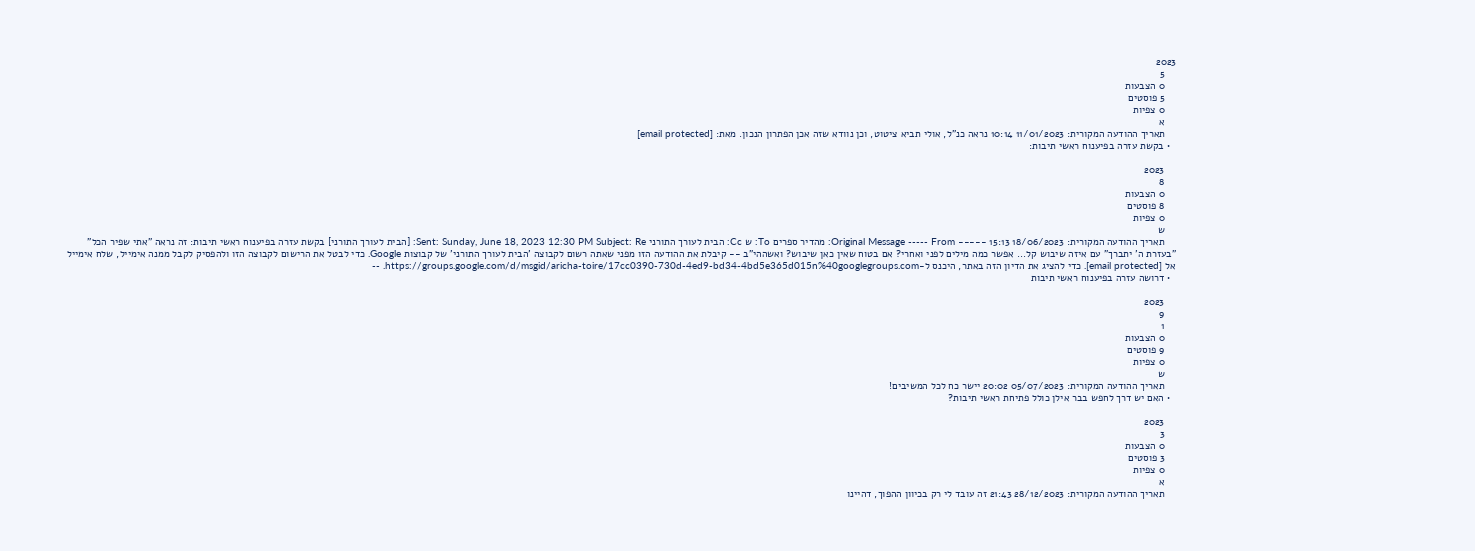2023
    5
    0 הצבעות
    5 פוסטים
    0 צפיות
    א
    תאריך ההודעה המקורית: 11/01/2023 10:14 נראה כנ"ל, אולי תביא ציטוט, וכן נוודא שזה אכן הפתרון הנכון. מאת: [email protected]
  • בקשת עזרה בפיענוח ראשי תיבות:

    2023
    8
    0 הצבעות
    8 פוסטים
    0 צפיות
    ש
    תאריך ההודעה המקורית: 18/06/2023 15:13 ----- Original Message ----- From: מהדיר ספרים To: ש Cc: הבית לעורך התורני Sent: Sunday, June 18, 2023 12:30 PM Subject: Re: [הבית לעורך התורני] בקשת עזרה בפיענוח ראשי תיבות: זה נראה "אתי שפיר הכל" "בעזרת ה' יתברך" עם איזה שיבוש קל... אפשר כמה מילים לפני ואחרי? אם בטוח שאין כאן שיבוש? ואשההי"ב -- קיבלת את ההודעה הזו מפני שאתה רשום לקבוצה 'הבית לעורך התורני' של קבוצות Google. כדי לבטל את הרישום לקבוצה הזו ולהפסיק לקבל ממנה אימייל, שלח אימייל אל [email protected]. כדי להציג את הדיון הזה באתר, היכנס ל-https://groups.google.com/d/msgid/aricha-toire/17cc0390-730d-4ed9-bd34-4bd5e365d015n%40googlegroups.com. --
  • דרושה עזרה בפיענוח ראשי תיבות

    2023
    9
    1
    0 הצבעות
    9 פוסטים
    0 צפיות
    ש
    תאריך ההודעה המקורית: 05/07/2023 20:02 יישר כח לכל המשיבים!
  • האם יש דרך לחפש בבר אילן כולל פתיחת ראשי תיבות?

    2023
    3
    0 הצבעות
    3 פוסטים
    0 צפיות
    א
    תאריך ההודעה המקורית: 28/12/2023 21:43 זה עובד לי רק בכיוון ההפוך, דהיינו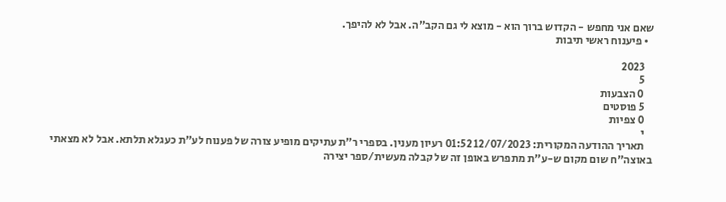שאם אני מחפש - הקדוש ברוך הוא - מוצא לי גם הקב"ה. אבל לא להיפך.
  • פיענוח ראשי תיבות

    2023
    5
    0 הצבעות
    5 פוסטים
    0 צפיות
    י
    תאריך ההודעה המקורית: 12/07/2023 01:52 רעיון מענין. בספרי ר"ת עתיקים מופיע צורה של פענוח לע"ת כעגלא תלתא. אבל לא מצאתי באוצה"ח שום מקום ש-ע"ת מתפרש באופן זה של קבלה מעשית/ספר יצירה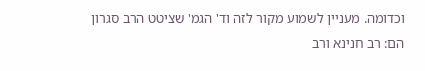וכדומה. מעניין לשמוע מקור לזה וד' הגמ' שציטט הרב סגרון הם: רב חנינא ורב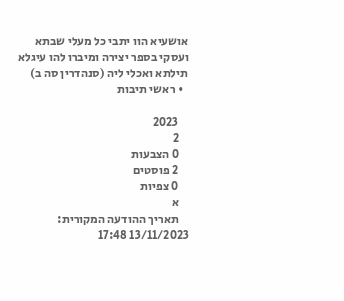אושעיא הוו יתבי כל מעלי שבתא ועסקי בספר יצירה ומיברו להו עיגלא תילתא ואכלי ליה (סנהדרין סה ב)
  • ראשי תיבות

    2023
    2
    0 הצבעות
    2 פוסטים
    0 צפיות
    א
    תאריך ההודעה המקורית: 13/11/2023 17:48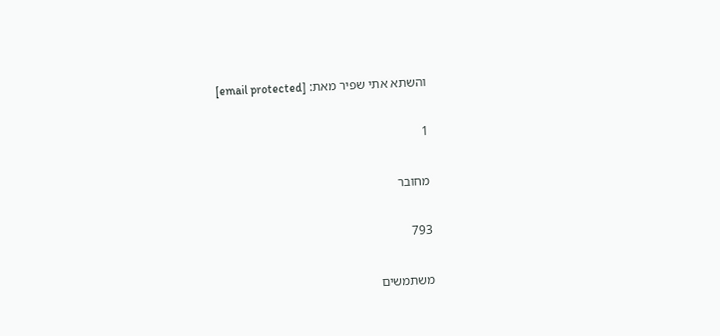והשתא אתי שפיר מאת: [email protected]

1

מחובר

793

משתמשים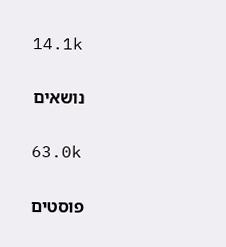14.1k

נושאים

63.0k

פוסטים